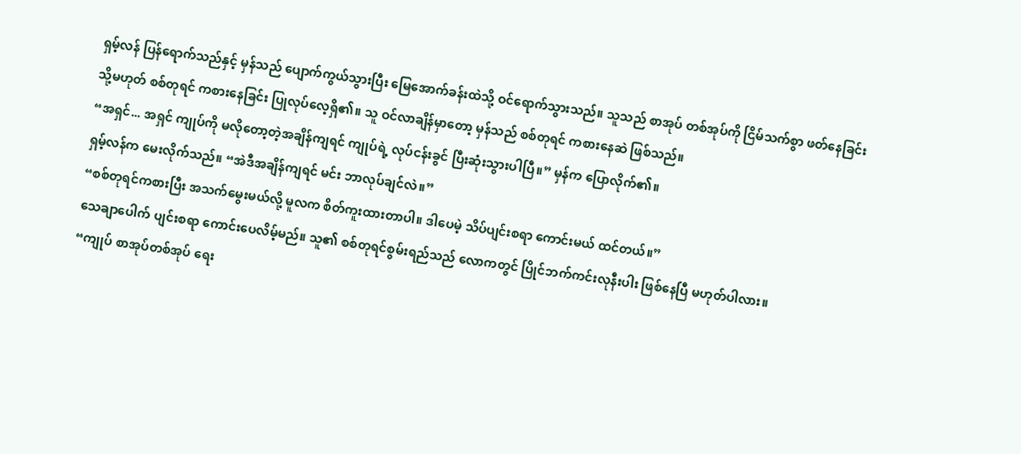ရှမ့်လန် ပြန်ရောက်သည်နှင့် မှန်သည် ပျောက်ကွယ်သွားပြီး မြေအောက်ခန်းထဲသို့ ဝင်ရောက်သွားသည်။ သူသည် စာအုပ် တစ်အုပ်ကို ငြိမ်သက်စွာ ဖတ်နေခြင်း သို့မဟုတ် စစ်တုရင် ကစားနေခြင်း ပြုလုပ်လေ့ရှိ၏။ သူ ဝင်လာချိန်မှာတော့ မှန်သည် စစ်တုရင် ကစားနေဆဲ ဖြစ်သည်။
“အရှင်... အရှင် ကျုပ်ကို မလိုတော့တဲ့အချိန်ကျရင် ကျုပ်ရဲ့ လုပ်ငန်းခွင် ပြီးဆုံးသွားပါပြီ။” မှန်က ပြောလိုက်၏။
ရှမ့်လန်က မေးလိုက်သည်။ “အဲဒီအချိန်ကျရင် မင်း ဘာလုပ်ချင်လဲ။”
“စစ်တုရင်ကစားပြီး အသက်မွေးမယ်လို့ မူလက စိတ်ကူးထားတာပါ။ ဒါပေမဲ့ သိပ်ပျင်းစရာ ကောင်းမယ် ထင်တယ်။”
သေချာပေါက် ပျင်းစရာ ကောင်းပေလိမ့်မည်။ သူ၏ စစ်တုရင်စွမ်းရည်သည် လောကတွင် ပြိုင်ဘက်ကင်းလုနီးပါး ဖြစ်နေပြီ မဟုတ်ပါလား။
“ကျုပ် စာအုပ်တစ်အုပ် ရေး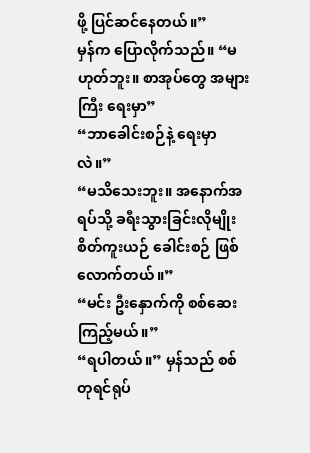ဖို့ ပြင်ဆင်နေတယ်။”
မှန်က ပြောလိုက်သည်။ “မဟုတ်ဘူး။ စာအုပ်တွေ အများကြီး ရေးမှာ”
“ဘာခေါင်းစဉ်နဲ့ ရေးမှာလဲ။”
“မသိသေးဘူး။ အနောက်အရပ်သို့ ခရီးသွားခြင်းလိုမျိုး စိတ်ကူးယဉ် ခေါင်းစဉ် ဖြစ်လောက်တယ်။”
“မင်း ဦးနှောက်ကို စစ်ဆေးကြည့်မယ်။”
“ရပါတယ်။” မှန်သည် စစ်တုရင်ရုပ်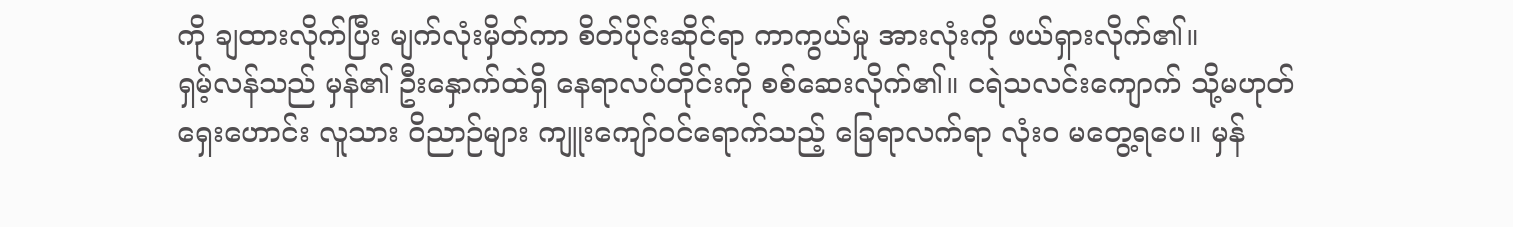ကို ချထားလိုက်ပြီး မျက်လုံးမှိတ်ကာ စိတ်ပိုင်းဆိုင်ရာ ကာကွယ်မှု အားလုံးကို ဖယ်ရှားလိုက်၏။
ရှမ့်လန်သည် မှန်၏ ဦးနှောက်ထဲရှိ နေရာလပ်တိုင်းကို စစ်ဆေးလိုက်၏။ ငရဲသလင်းကျောက် သို့မဟုတ် ရှေးဟောင်း လူသား ဝိညာဉ်များ ကျူးကျော်ဝင်ရောက်သည့် ခြေရာလက်ရာ လုံးဝ မတွေ့ရပေ။ မှန်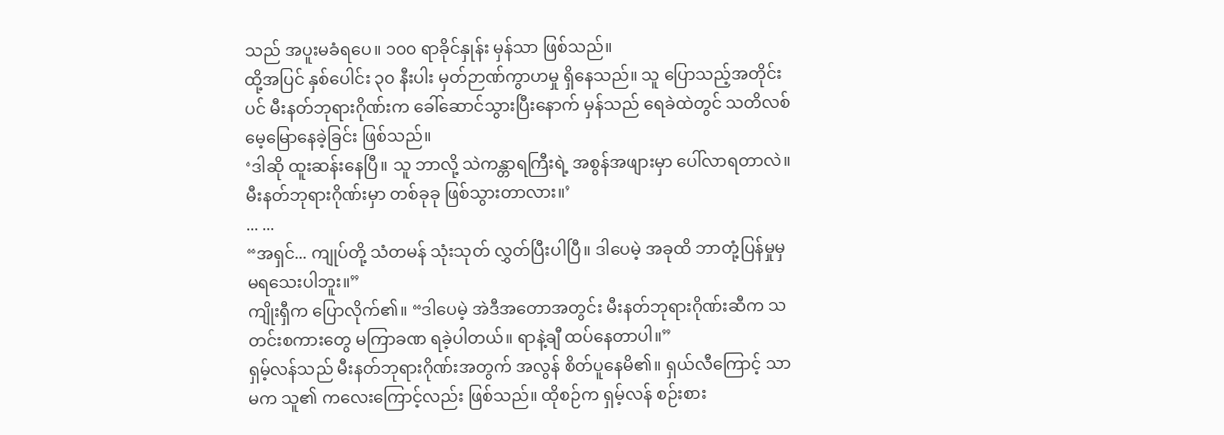သည် အပူးမခံရပေ။ ၁၀၀ ရာခိုင်နှုန်း မှန်သာ ဖြစ်သည်။
ထို့အပြင် နှစ်ပေါင်း ၃၀ နီးပါး မှတ်ဉာဏ်ကွာဟမှု ရှိနေသည်။ သူ ပြောသည့်အတိုင်းပင် မီးနတ်ဘုရားဂိုဏ်းက ခေါ်ဆောင်သွားပြီးနောက် မှန်သည် ရေခဲထဲတွင် သတိလစ်မေ့မြောနေခဲ့ခြင်း ဖြစ်သည်။
‘ဒါဆို ထူးဆန်းနေပြီ။ သူ ဘာလို့ သဲကန္တာရကြီးရဲ့ အစွန်အဖျားမှာ ပေါ်လာရတာလဲ။ မီးနတ်ဘုရားဂိုဏ်းမှာ တစ်ခုခု ဖြစ်သွားတာလား။’
... ...
“အရှင်... ကျုပ်တို့ သံတမန် သုံးသုတ် လွှတ်ပြီးပါပြီ။ ဒါပေမဲ့ အခုထိ ဘာတုံ့ပြန်မှုမှ မရသေးပါဘူး။”
ကျိုးရှီက ပြောလိုက်၏။ “ဒါပေမဲ့ အဲဒီအတောအတွင်း မီးနတ်ဘုရားဂိုဏ်းဆီက သတင်းစကားတွေ မကြာခဏ ရခဲ့ပါတယ်။ ရာနဲ့ချီ ထပ်နေတာပါ။”
ရှမ့်လန်သည် မီးနတ်ဘုရားဂိုဏ်းအတွက် အလွန် စိတ်ပူနေမိ၏။ ရှယ်လီကြောင့် သာမက သူ၏ ကလေးကြောင့်လည်း ဖြစ်သည်။ ထိုစဉ်က ရှမ့်လန် စဉ်းစား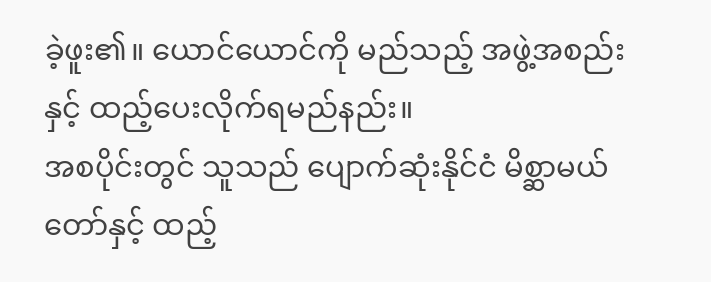ခဲ့ဖူး၏။ ယောင်ယောင်ကို မည်သည့် အဖွဲ့အစည်းနှင့် ထည့်ပေးလိုက်ရမည်နည်း။
အစပိုင်းတွင် သူသည် ပျောက်ဆုံးနိုင်ငံ မိစ္ဆာမယ်တော်နှင့် ထည့်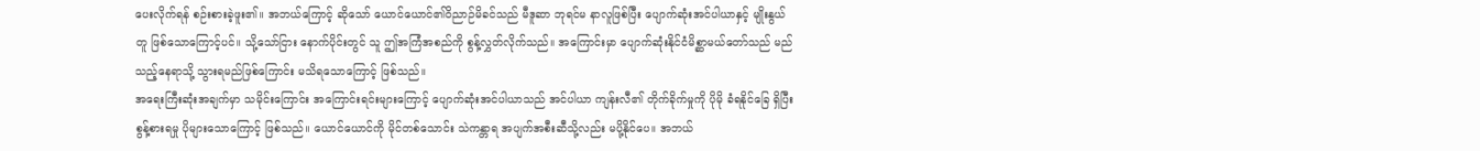ပေးလိုက်ရန် စဉ်းစားခဲ့ဖူး၏။ အဘယ်ကြောင့် ဆိုသော် ယောင်ယောင်၏ဝိညာဉ်မိခင်သည် မီဒူဆာ ဘုရင်မ နာလူဖြစ်ပြီး ပျောက်ဆုံးအင်ပါယာနှင့် မျိုးနွယ်တူ ဖြစ်သောကြောင့်ပင်။ သို့သော်ငြား နောက်ပိုင်းတွင် သူ ဤအကြံအစည်ကို စွန့်လွှတ်လိုက်သည်။ အကြောင်းမှာ ပျောက်ဆုံးနိုင်ငံမိစ္ဆာမယ်တော်သည် မည်သည့်နေရာသို့ သွားရမည်ဖြစ်ကြောင်း မသိရသောကြောင့် ဖြစ်သည်။
အရေးကြီးဆုံးအချက်မှာ သမိုင်းကြောင်း အကြောင်းရင်းများကြောင့် ပျောက်ဆုံးအင်ပါယာသည် အင်ပါယာ ကျန်းလီ၏ တိုက်ခိုက်မှုကို ပိုမို ခံရနိုင်ခြေ ရှိပြီး စွန့်စားရမှု ပိုများသောကြောင့် ဖြစ်သည်။ ယောင်ယောင်ကို မိုင်တစ်သောင်း သဲကန္တာရ အပျက်အစီးဆီသို့လည်း မပို့နိုင်ပေ။ အဘယ်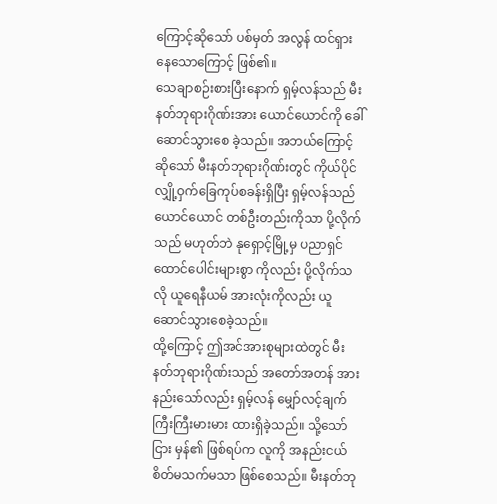ကြောင့်ဆိုသော် ပစ်မှတ် အလွန် ထင်ရှားနေသောကြောင့် ဖြစ်၏။
သေချာစဉ်းစားပြီးနောက် ရှမ့်လန်သည် မီးနတ်ဘုရားဂိုဏ်းအား ယောင်ယောင်ကို ခေါ်ဆောင်သွားစေ ခဲ့သည်။ အဘယ်ကြောင့်ဆိုသော် မီးနတ်ဘုရားဂိုဏ်းတွင် ကိုယ်ပိုင် လျှို့ဝှက်ခြေကုပ်စခန်းရှိပြီး ရှမ့်လန်သည် ယောင်ယောင် တစ်ဦးတည်းကိုသာ ပို့လိုက်သည် မဟုတ်ဘဲ နုရှောင့်မြို့မှ ပညာရှင် ထောင်ပေါင်းများစွာ ကိုလည်း ပို့လိုက်သလို ယူရေနီယမ် အားလုံးကိုလည်း ယူဆောင်သွားစေခဲ့သည်။
ထို့ကြောင့် ဤအင်အားစုများထဲတွင် မီးနတ်ဘုရားဂိုဏ်းသည် အတော်အတန် အားနည်းသော်လည်း ရှမ့်လန် မျှော်လင့်ချက် ကြီးကြီးမားမား ထားရှိခဲ့သည်။ သို့သော်ငြား မှန်၏ ဖြစ်ရပ်က လူကို အနည်းငယ် စိတ်မသက်မသာ ဖြစ်စေသည်။ မီးနတ်ဘု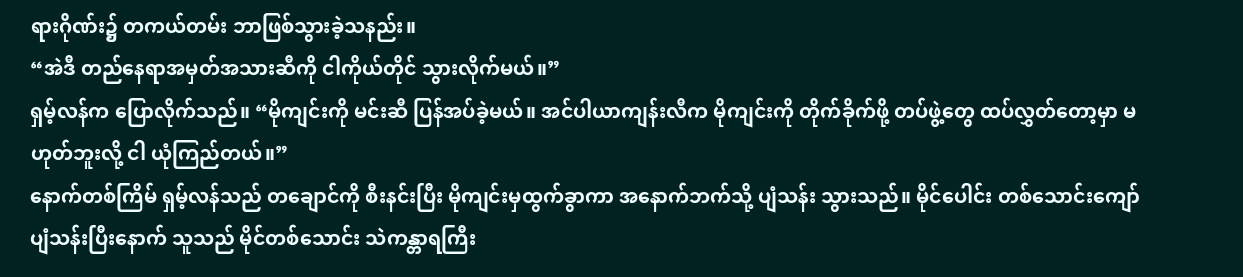ရားဂိုဏ်း၌ တကယ်တမ်း ဘာဖြစ်သွားခဲ့သနည်း။
“အဲဒီ တည်နေရာအမှတ်အသားဆီကို ငါကိုယ်တိုင် သွားလိုက်မယ်။”
ရှမ့်လန်က ပြောလိုက်သည်။ “မိုကျင်းကို မင်းဆီ ပြန်အပ်ခဲ့မယ်။ အင်ပါယာကျန်းလီက မိုကျင်းကို တိုက်ခိုက်ဖို့ တပ်ဖွဲ့တွေ ထပ်လွှတ်တော့မှာ မဟုတ်ဘူးလို့ ငါ ယုံကြည်တယ်။”
နောက်တစ်ကြိမ် ရှမ့်လန်သည် တချောင်ကို စီးနင်းပြီး မိုကျင်းမှထွက်ခွာကာ အနောက်ဘက်သို့ ပျံသန်း သွားသည်။ မိုင်ပေါင်း တစ်သောင်းကျော် ပျံသန်းပြီးနောက် သူသည် မိုင်တစ်သောင်း သဲကန္တာရကြီး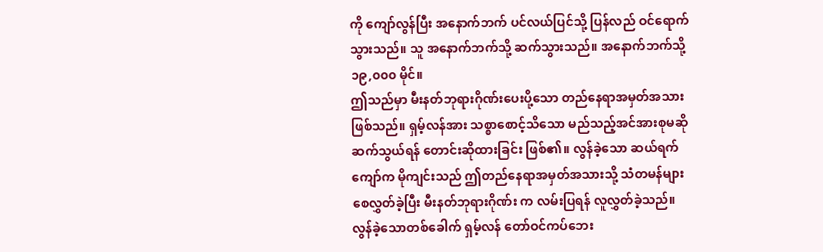ကို ကျော်လွန်ပြီး အနောက်ဘက် ပင်လယ်ပြင်သို့ ပြန်လည် ဝင်ရောက်သွားသည်။ သူ အနောက်ဘက်သို့ ဆက်သွားသည်။ အနောက်ဘက်သို့ ၁၉,၀၀၀ မိုင်။
ဤသည်မှာ မီးနတ်ဘုရားဂိုဏ်းပေးပို့သော တည်နေရာအမှတ်အသား ဖြစ်သည်။ ရှမ့်လန်အား သစ္စာစောင့်သိသော မည်သည့်အင်အားစုမဆို ဆက်သွယ်ရန် တောင်းဆိုထားခြင်း ဖြစ်၏။ လွန်ခဲ့သော ဆယ်ရက်ကျော်က မိုကျင်းသည် ဤတည်နေရာအမှတ်အသားသို့ သံတမန်များ စေလွှတ်ခဲ့ပြီး မီးနတ်ဘုရားဂိုဏ်း က လမ်းပြရန် လူလွှတ်ခဲ့သည်။
လွန်ခဲ့သောတစ်ခေါက် ရှမ့်လန် တော်ဝင်ကပ်ဘေး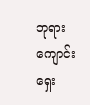ဘုရားကျောင်း ရှေး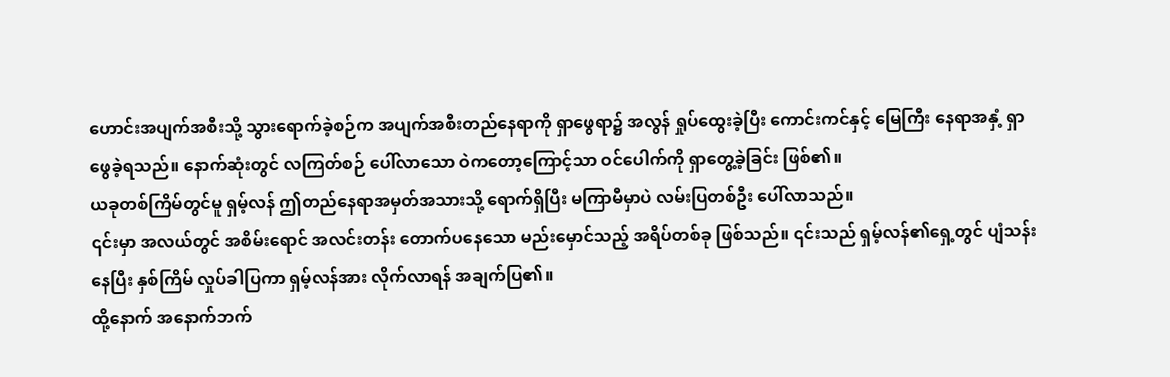ဟောင်းအပျက်အစီးသို့ သွားရောက်ခဲ့စဉ်က အပျက်အစီးတည်နေရာကို ရှာဖွေရာ၌ အလွန် ရှုပ်ထွေးခဲ့ပြီး ကောင်းကင်နှင့် မြေကြီး နေရာအနှံ့ ရှာဖွေခဲ့ရသည်။ နောက်ဆုံးတွင် လကြတ်စဉ် ပေါ်လာသော ဝဲကတော့ကြောင့်သာ ဝင်ပေါက်ကို ရှာတွေ့ခဲ့ခြင်း ဖြစ်၏။
ယခုတစ်ကြိမ်တွင်မူ ရှမ့်လန် ဤတည်နေရာအမှတ်အသားသို့ ရောက်ရှိပြီး မကြာမီမှာပဲ လမ်းပြတစ်ဦး ပေါ်လာသည်။
၎င်းမှာ အလယ်တွင် အစိမ်းရောင် အလင်းတန်း တောက်ပနေသော မည်းမှောင်သည့် အရိပ်တစ်ခု ဖြစ်သည်။ ၎င်းသည် ရှမ့်လန်၏ရှေ့တွင် ပျံသန်းနေပြီး နှစ်ကြိမ် လှုပ်ခါပြကာ ရှမ့်လန်အား လိုက်လာရန် အချက်ပြ၏။
ထို့နောက် အနောက်ဘက်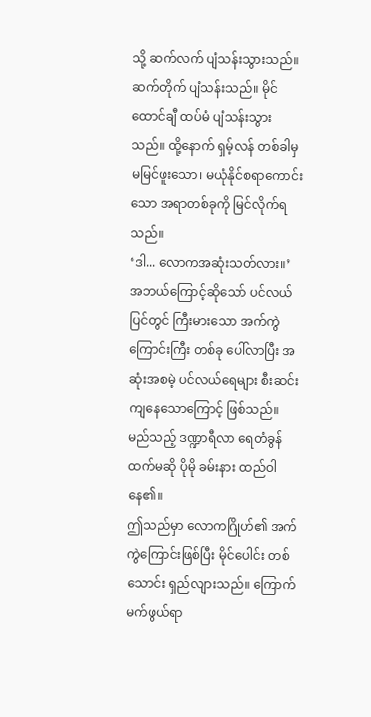သို့ ဆက်လက် ပျံသန်းသွားသည်။ ဆက်တိုက် ပျံသန်းသည်။ မိုင်ထောင်ချီ ထပ်မံ ပျံသန်းသွားသည်။ ထို့နောက် ရှမ့်လန် တစ်ခါမှ မမြင်ဖူးသော၊ မယုံနိုင်စရာကောင်းသော အရာတစ်ခုကို မြင်လိုက်ရသည်။
‘ဒါ... လောကအဆုံးသတ်လား။’
အဘယ်ကြောင့်ဆိုသော် ပင်လယ်ပြင်တွင် ကြီးမားသော အက်ကွဲကြောင်းကြီး တစ်ခု ပေါ်လာပြီး အဆုံးအစမဲ့ ပင်လယ်ရေများ စီးဆင်းကျနေသောကြောင့် ဖြစ်သည်။ မည်သည့် ဒဏ္ဍာရီလာ ရေတံခွန်ထက်မဆို ပိုမို ခမ်းနား ထည်ဝါနေ၏။
ဤသည်မှာ လောကဂြိုဟ်၏ အက်ကွဲကြောင်းဖြစ်ပြီး မိုင်ပေါင်း တစ်သောင်း ရှည်လျားသည်။ ကြောက်မက်ဖွယ်ရာ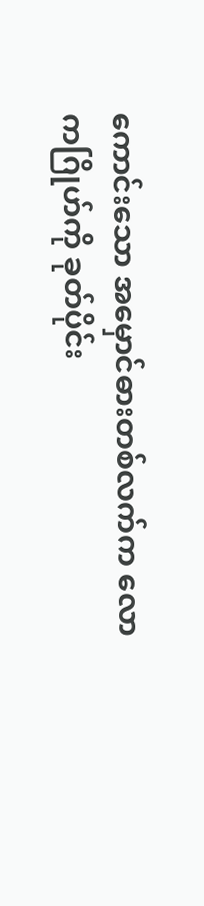ကောင်းသော အမှောင်ဓားတစ်လက်က လောကဂြိုဟ်ကို ခုတ်ပိုင်း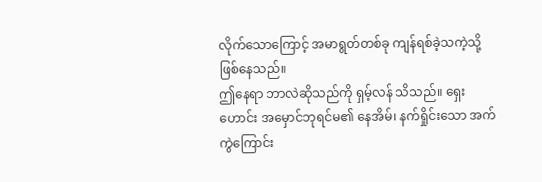လိုက်သောကြောင့် အမာရွတ်တစ်ခု ကျန်ရစ်ခဲ့သကဲ့သို့ ဖြစ်နေသည်။
ဤနေရာ ဘာလဲဆိုသည်ကို ရှမ့်လန် သိသည်။ ရှေးဟောင်း အမှောင်ဘုရင်မ၏ နေအိမ်၊ နက်ရှိုင်းသော အက်ကွဲကြောင်း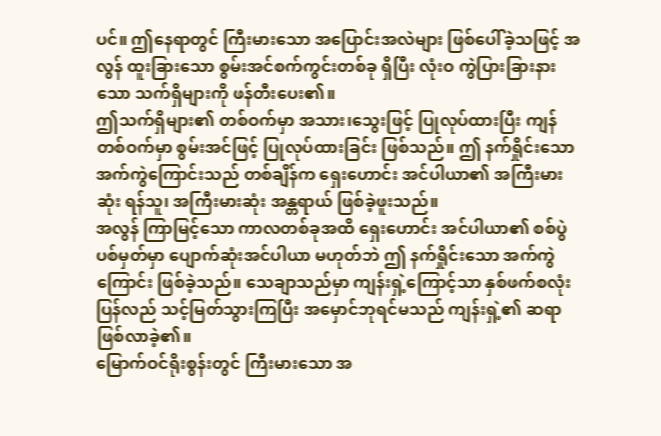ပင်။ ဤနေရာတွင် ကြီးမားသော အပြောင်းအလဲများ ဖြစ်ပေါ်ခဲ့သဖြင့် အလွန် ထူးခြားသော စွမ်းအင်စက်ကွင်းတစ်ခု ရှိပြီး လုံးဝ ကွဲပြားခြားနားသော သက်ရှိများကို ဖန်တီးပေး၏။
ဤသက်ရှိများ၏ တစ်ဝက်မှာ အသား၊သွေးဖြင့် ပြုလုပ်ထားပြီး ကျန်တစ်ဝက်မှာ စွမ်းအင်ဖြင့် ပြုလုပ်ထားခြင်း ဖြစ်သည်။ ဤ နက်ရှိုင်းသော အက်ကွဲကြောင်းသည် တစ်ချိန်က ရှေးဟောင်း အင်ပါယာ၏ အကြီးမားဆုံး ရန်သူ၊ အကြီးမားဆုံး အန္တရာယ် ဖြစ်ခဲ့ဖူးသည်။
အလွန် ကြာမြင့်သော ကာလတစ်ခုအထိ ရှေးဟောင်း အင်ပါယာ၏ စစ်ပွဲပစ်မှတ်မှာ ပျောက်ဆုံးအင်ပါယာ မဟုတ်ဘဲ ဤ နက်ရှိုင်းသော အက်ကွဲကြောင်း ဖြစ်ခဲ့သည်။ သေချာသည်မှာ ကျန်းရှဲ့ကြောင့်သာ နှစ်ဖက်စလုံး ပြန်လည် သင့်မြတ်သွားကြပြီး အမှောင်ဘုရင်မသည် ကျန်းရှဲ့၏ ဆရာ ဖြစ်လာခဲ့၏။
မြောက်ဝင်ရိုးစွန်းတွင် ကြီးမားသော အ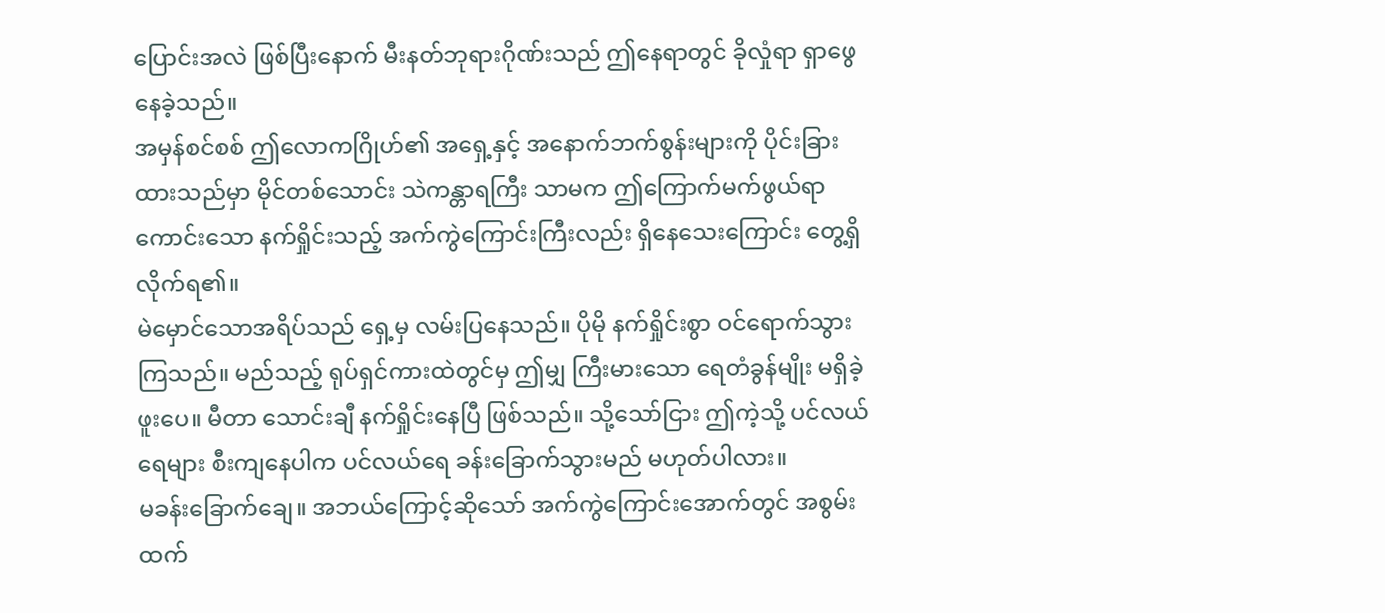ပြောင်းအလဲ ဖြစ်ပြီးနောက် မီးနတ်ဘုရားဂိုဏ်းသည် ဤနေရာတွင် ခိုလှုံရာ ရှာဖွေနေခဲ့သည်။
အမှန်စင်စစ် ဤလောကဂြိုဟ်၏ အရှေ့နှင့် အနောက်ဘက်စွန်းများကို ပိုင်းခြားထားသည်မှာ မိုင်တစ်သောင်း သဲကန္တာရကြီး သာမက ဤကြောက်မက်ဖွယ်ရာကောင်းသော နက်ရှိုင်းသည့် အက်ကွဲကြောင်းကြီးလည်း ရှိနေသေးကြောင်း တွေ့ရှိလိုက်ရ၏။
မဲမှောင်သောအရိပ်သည် ရှေ့မှ လမ်းပြနေသည်။ ပိုမို နက်ရှိုင်းစွာ ဝင်ရောက်သွားကြသည်။ မည်သည့် ရုပ်ရှင်ကားထဲတွင်မှ ဤမျှ ကြီးမားသော ရေတံခွန်မျိုး မရှိခဲ့ဖူးပေ။ မီတာ သောင်းချီ နက်ရှိုင်းနေပြီ ဖြစ်သည်။ သို့သော်ငြား ဤကဲ့သို့ ပင်လယ်ရေများ စီးကျနေပါက ပင်လယ်ရေ ခန်းခြောက်သွားမည် မဟုတ်ပါလား။
မခန်းခြောက်ချေ။ အဘယ်ကြောင့်ဆိုသော် အက်ကွဲကြောင်းအောက်တွင် အစွမ်းထက်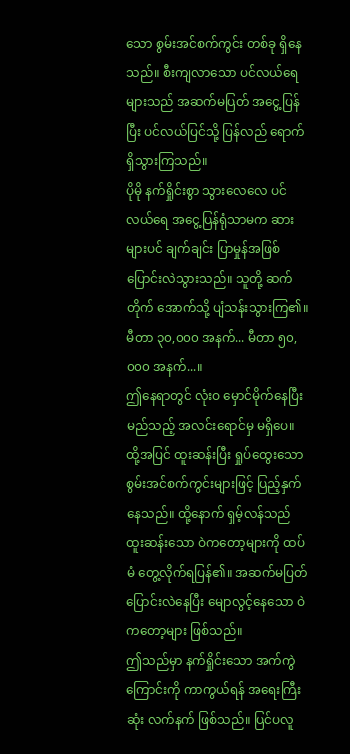သော စွမ်းအင်စက်ကွင်း တစ်ခု ရှိနေသည်။ စီးကျလာသော ပင်လယ်ရေများသည် အဆက်မပြတ် အငွေ့ပြန်ပြီး ပင်လယ်ပြင်သို့ ပြန်လည် ရောက်ရှိသွားကြသည်။
ပိုမို နက်ရှိုင်းစွာ သွားလေလေ ပင်လယ်ရေ အငွေ့ပြန်ရုံသာမက ဆားများပင် ချက်ချင်း ပြာမှုန်အဖြစ် ပြောင်းလဲသွားသည်။ သူတို့ ဆက်တိုက် အောက်သို့ ပျံသန်းသွားကြ၏။
မီတာ ၃၀,၀၀၀ အနက်... မီတာ ၅၀,၀၀၀ အနက်...။
ဤနေရာတွင် လုံးဝ မှောင်မိုက်နေပြီး မည်သည့် အလင်းရောင်မှ မရှိပေ။ ထို့အပြင် ထူးဆန်းပြီး ရှုပ်ထွေးသော စွမ်းအင်စက်ကွင်းများဖြင့် ပြည့်နှက်နေသည်။ ထို့နောက် ရှမ့်လန်သည် ထူးဆန်းသော ဝဲကတော့များကို ထပ်မံ တွေ့လိုက်ရပြန်၏။ အဆက်မပြတ် ပြောင်းလဲနေပြီး မျောလွင့်နေသော ဝဲကတော့များ ဖြစ်သည်။
ဤသည်မှာ နက်ရှိုင်းသော အက်ကွဲကြောင်းကို ကာကွယ်ရန် အရေးကြီးဆုံး လက်နက် ဖြစ်သည်။ ပြင်ပလူ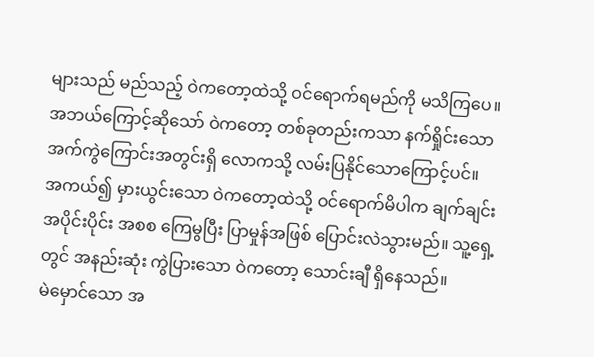များသည် မည်သည့် ဝဲကတော့ထဲသို့ ဝင်ရောက်ရမည်ကို မသိကြပေ။ အဘယ်ကြောင့်ဆိုသော် ဝဲကတော့ တစ်ခုတည်းကသာ နက်ရှိုင်းသော အက်ကွဲကြောင်းအတွင်းရှိ လောကသို့ လမ်းပြနိုင်သောကြောင့်ပင်။
အကယ်၍ မှားယွင်းသော ဝဲကတော့ထဲသို့ ဝင်ရောက်မိပါက ချက်ချင်း အပိုင်းပိုင်း အစစ ကြေမွပြီး ပြာမှုန်အဖြစ် ပြောင်းလဲသွားမည်။ သူ့ရှေ့တွင် အနည်းဆုံး ကွဲပြားသော ဝဲကတော့ သောင်းချီ ရှိနေသည်။
မဲမှောင်သော အ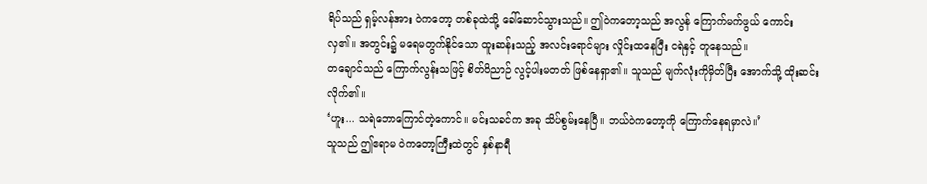ရိပ်သည် ရှမ့်လန်အား ဝဲကတော့ တစ်ခုထဲသို့ ခေါ်ဆောင်သွားသည်။ ဤဝဲကတော့သည် အလွန် ကြောက်မက်ဖွယ် ကောင်းလှ၏။ အတွင်း၌ မရေမတွက်နိုင်သော ထူးဆန်းသည့် အလင်းရောင်များ လှိုင်းထနေပြီး ငရဲနှင့် တူနေသည်။
တချောင်သည် ကြောက်လွန်းသဖြင့် စိတ်ဝိညာဉ် လွင့်ပါးမတတ် ဖြစ်နေရှာ၏။ သူသည် မျက်လုံးကိုမှိတ်ပြီး အောက်သို့ ထိုးဆင်းလိုက်၏။
‘ဟူး... သရဲဘောကြောင်တဲ့ကောင်။ မင်းသခင်က အခု သိပ်စွမ်းနေပြီ။ ဘယ်ဝဲကတော့ကို ကြောက်နေရမှာလဲ။’
သူသည် ဤဧရာမ ဝဲကတော့ကြီးထဲတွင် နှစ်နာရီ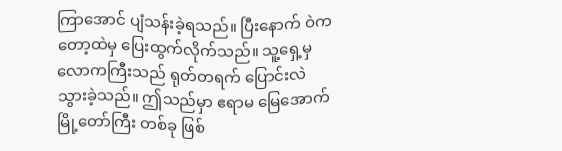ကြာအောင် ပျံသန်းခဲ့ရသည်။ ပြီးနောက် ဝဲကတော့ထဲမှ ပြေးထွက်လိုက်သည်။ သူ့ရှေ့မှ လောကကြီးသည် ရုတ်တရက် ပြောင်းလဲသွားခဲ့သည်။ ဤသည်မှာ ဧရာမ မြေအောက် မြို့တော်ကြီး တစ်ခု ဖြစ်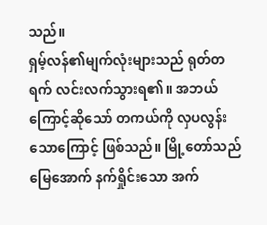သည်။
ရှမ့်လန်၏မျက်လုံးများသည် ရုတ်တရက် လင်းလက်သွားရ၏။ အဘယ်ကြောင့်ဆိုသော် တကယ်ကို လှပလွန်း သောကြောင့် ဖြစ်သည်။ မြို့တော်သည် မြေအောက် နက်ရှိုင်းသော အက်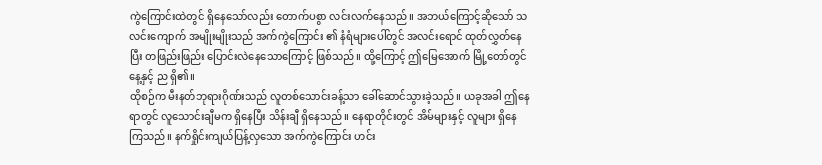ကွဲကြောင်းထဲတွင် ရှိနေသော်လည်း တောက်ပစွာ လင်းလက်နေသည်။ အဘယ်ကြောင့်ဆိုသော် သလင်းကျောက် အမျိုးမျိုးသည် အက်ကွဲကြောင်း ၏ နံရံများပေါ်တွင် အလင်းရောင် ထုတ်လွှတ်နေပြီး တဖြည်းဖြည်း ပြောင်းလဲနေသောကြောင့် ဖြစ်သည်။ ထို့ကြောင့် ဤမြေအောက် မြို့တော်တွင် နေ့နှင့် ည ရှိ၏။
ထိုစဉ်က မီးနတ်ဘုရားဂိုဏ်းသည် လူတစ်သောင်းခန့်သာ ခေါ်ဆောင်သွားခဲ့သည်။ ယခုအခါ ဤနေရာတွင် လူသောင်းချီမက ရှိနေပြီး သိန်းချီ ရှိနေသည်။ နေရာတိုင်းတွင် အိမ်များနှင့် လူများ ရှိနေကြသည်။ နက်ရှိုင်းကျယ်ပြန့်လှသော အက်ကွဲကြောင်း ဟင်း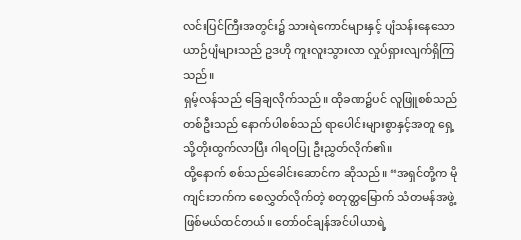လင်းပြင်ကြီးအတွင်း၌ သားရဲကောင်များနှင့် ပျံသန်းနေသော ယာဉ်ပျံများသည် ဥဒဟို ကူးလူးသွားလာ လှုပ်ရှားလျက်ရှိကြသည်။
ရှမ့်လန်သည် ခြေချလိုက်သည်။ ထိုခဏ၌ပင် လူဖြူစစ်သည် တစ်ဦးသည် နောက်ပါစစ်သည် ရာပေါင်းများစွာနှင့်အတူ ရှေ့သို့တိုးထွက်လာပြီး ဂါရဝပြု ဦးညွှတ်လိုက်၏။
ထို့နောက် စစ်သည်ခေါင်းဆောင်က ဆိုသည်။ “အရှင်တို့က မိုကျင်းဘက်က စေလွှတ်လိုက်တဲ့ စတုတ္ထမြောက် သံတမန်အဖွဲ့ ဖြစ်မယ်ထင်တယ်။ တော်ဝင်ချန်အင်ပါယာရဲ့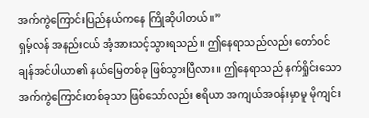အက်ကွဲကြောင်းပြည်နယ်ကနေ ကြိုဆိုပါတယ်။”
ရှမ့်လန် အနည်းငယ် အံ့အားသင့်သွားရသည်။ ဤနေရာသည်လည်း တော်ဝင်ချန်အင်ပါယာ၏ နယ်မြေတစ်ခု ဖြစ်သွားပြီလား။ ဤနေရာသည် နက်ရှိုင်းသော အက်ကွဲကြောင်းတစ်ခုသာ ဖြစ်သော်လည်း ဧရိယာ အကျယ်အဝန်းမှာမူ မိုကျင်း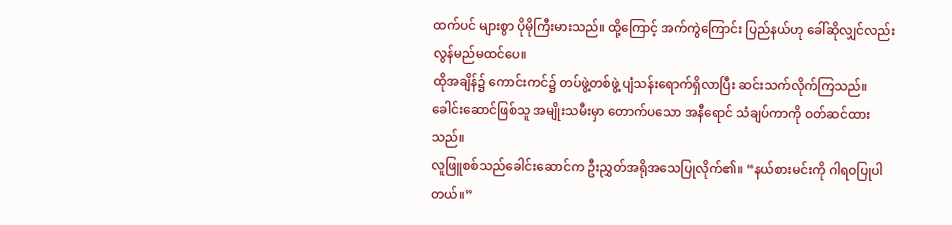ထက်ပင် များစွာ ပိုမိုကြီးမားသည်။ ထို့ကြောင့် အက်ကွဲကြောင်း ပြည်နယ်ဟု ခေါ်ဆိုလျှင်လည်း လွန်မည်မထင်ပေ။
ထိုအချိန်၌ ကောင်းကင်၌ တပ်ဖွဲ့တစ်ဖွဲ့ ပျံသန်းရောက်ရှိလာပြီး ဆင်းသက်လိုက်ကြသည်။ ခေါင်းဆောင်ဖြစ်သူ အမျိုးသမီးမှာ တောက်ပသော အနီရောင် သံချပ်ကာကို ဝတ်ဆင်ထားသည်။
လူဖြူစစ်သည်ခေါင်းဆောင်က ဦးညွှတ်အရိုအသေပြုလိုက်၏။ “နယ်စားမင်းကို ဂါရဝပြုပါတယ်။”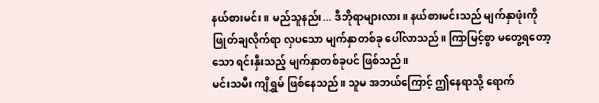နယ်စားမင်း။ မည်သူနည်း... ဒီဘိုရာများလား။ နယ်စားမင်းသည် မျက်နှာဖုံးကို ဖြုတ်ချလိုက်ရာ လှပသော မျက်နှာတစ်ခု ပေါ်လာသည်။ ကြာမြင့်စွာ မတွေ့ရတော့သော ရင်းနှီးသည့် မျက်နှာတစ်ခုပင် ဖြစ်သည်။
မင်းသမီး ကျိရွှမ် ဖြစ်နေသည်။ သူမ အဘယ်ကြောင့် ဤနေရာသို့ ရောက်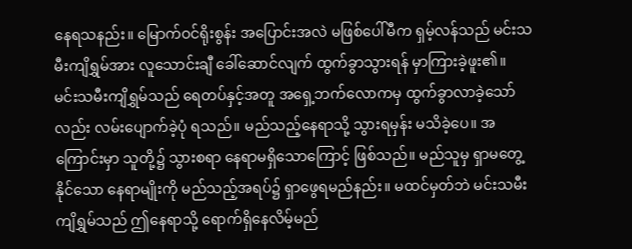နေရသနည်း။ မြောက်ဝင်ရိုးစွန်း အပြောင်းအလဲ မဖြစ်ပေါ်မီက ရှမ့်လန်သည် မင်းသမီးကျိရွှမ်အား လူသောင်းချီ ခေါ်ဆောင်လျက် ထွက်ခွာသွားရန် မှာကြားခဲ့ဖူး၏။
မင်းသမီးကျိရွှမ်သည် ရေတပ်နှင့်အတူ အရှေ့ဘက်လောကမှ ထွက်ခွာလာခဲ့သော်လည်း လမ်းပျောက်ခဲ့ပုံ ရသည်။ မည်သည့်နေရာသို့ သွားရမှန်း မသိခဲ့ပေ။ အကြောင်းမှာ သူတို့၌ သွားစရာ နေရာမရှိသောကြောင့် ဖြစ်သည်။ မည်သူမှ ရှာမတွေ့နိုင်သော နေရာမျိုးကို မည်သည့်အရပ်၌ ရှာဖွေရမည်နည်း။ မထင်မှတ်ဘဲ မင်းသမီးကျိရွှမ်သည် ဤနေရာသို့ ရောက်ရှိနေလိမ့်မည်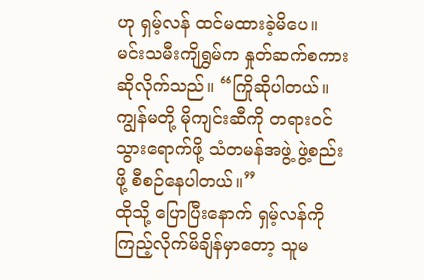ဟု ရှမ့်လန် ထင်မထားခဲ့မိပေ။
မင်းသမီးကျိရွှမ်က နှုတ်ဆက်စကား ဆိုလိုက်သည်။ “ကြိုဆိုပါတယ်။ ကျွန်မတို့ မိုကျင်းဆီကို တရားဝင် သွားရောက်ဖို့ သံတမန်အဖွဲ့ ဖွဲ့စည်းဖို့ စီစဉ်နေပါတယ်။”
ထိုသို့ ပြောပြီးနောက် ရှမ့်လန်ကို ကြည့်လိုက်မိချိန်မှာတော့ သူမ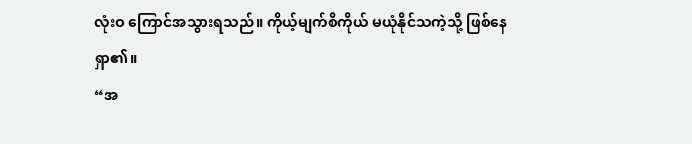လုံးဝ ကြောင်အသွားရသည်။ ကိုယ့်မျက်စိကိုယ် မယုံနိုင်သကဲ့သို့ ဖြစ်နေရှာ၏။
“အ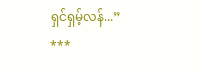ရှင်ရှမ့်လန်...”
***